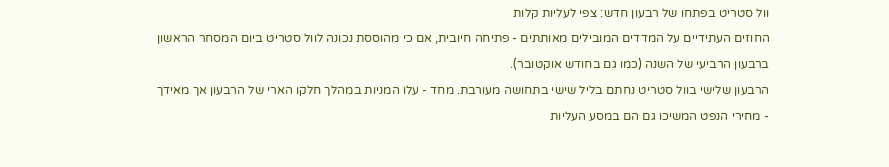וול סטריט בפתחו של רבעון חדש: צפי לעליות קלות
החוזים העתידיים על המדדים המובילים מאותתים - פתיחה חיובית, אם כי מהוססת נכונה לוול סטריט ביום המסחר הראשון ברבעון הרביעי של השנה (כמו גם בחודש אוקטובר).
הרבעון שלישי בוול סטריט נחתם בליל שישי בתחושה מעורבת. מחד - עלו המניות במהלך חלקו הארי של הרבעון אך מאידך - מחירי הנפט המשיכו גם הם במסע העליות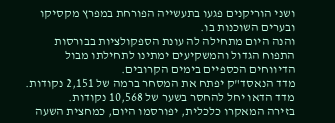ושני הוריקנים פגעו בתעשייה הפורחת במפרץ מקסיקו ובערים השוכנות בו.
והנה היום מתחילה לה עונת הספקולציות בבורסות התפוח הגדול והמשקיעים ימתינו לתחילתו מבול הדיווחים הכספיים בימים הקרובים.
מדד הנאסד"ק יפתח את המסחר ברמה של 2,151 נקודות. מדד הדאו יחל להחסר בשער של 10,568 נקודות.
בזירה המאקרו כלכלית, יפורסמו היום, כמחצית השעה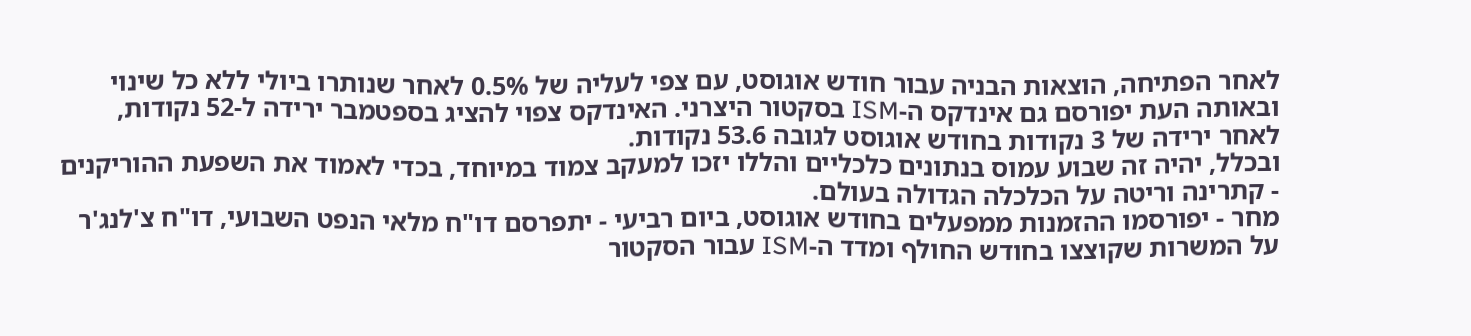לאחר הפתיחה, הוצאות הבניה עבור חודש אוגוסט, עם צפי לעליה של 0.5% לאחר שנותרו ביולי ללא כל שינוי ובאותה העת יפורסם גם אינדקס ה-ISM בסקטור היצרני. האינדקס צפוי להציג בספטמבר ירידה ל-52 נקודות, לאחר ירידה של 3 נקודות בחודש אוגוסט לגובה 53.6 נקודות.
ובכלל, יהיה זה שבוע עמוס בנתונים כלכליים והללו יזכו למעקב צמוד במיוחד, בכדי לאמוד את השפעת ההוריקנים - קתרינה וריטה על הכלכלה הגדולה בעולם.
מחר - יפורסמו ההזמנות ממפעלים בחודש אוגוסט, ביום רביעי - יתפרסם דו"ח מלאי הנפט השבועי, דו"ח צ'לנג'ר על המשרות שקוצצו בחודש החולף ומדד ה-ISM עבור הסקטור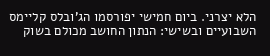הלא יצרני. ביום חמישי יפורסמו הג'ובלס קליימס השבועיים ובשישי: הנתון החושב מכולם בשוק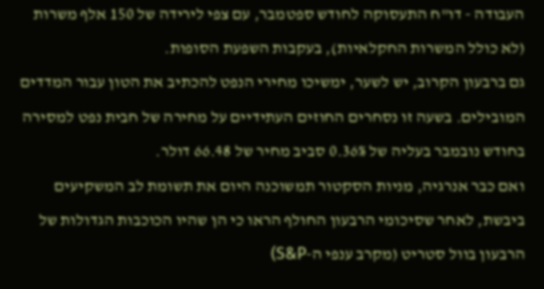העבודה - דו"ח התעסוקה לחודש ספטמבר, עם צפי לירידה של 150 אלף משרות (לא כולל המשרות החקלאיות), בעקבות השפעת הסופות.
גם ברבעון הקרוב, יש לשער, ימשיכו מחירי הנפט להכתיב את הטון עבור המדדים המובילים. בשעה זו נסחרים החוזים העתידיים על מחירה של חבית נפט למסירה בחודש נובמבר בעליה של 0.36% סביב מחיר של 66.48 דולר.
ואם כבר אנרגיה, מניות הסקטור תמשוכנה היום את תשומת לב המשקיעים ביבשת, לאחר שסיכומי הרבעון החולף הראו כי הן שהיו הכוכבות הגדולות של הרבעון בוול סטריט (מקרב ענפי ה-S&P)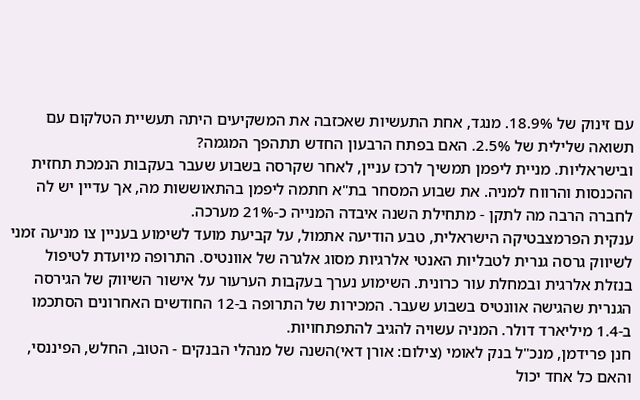עם זינוק של 18.9%. מנגד, אחת התעשיות שאכזבה את המשקיעים היתה תעשיית הטלקום עם תשואה שלילית של 2.5%. האם בפתח הרבעון החדש תתהפך המגמה?
ובישראליות. מניית ליפמן תמשיך לרכז עניין, לאחר שקרסה בשבוע שעבר בעקבות הנמכת תחזית ההכנסות והרווח למניה. את שבוע המסחר בת"א חתמה ליפמן בהתאוששות מה, אך עדיין יש לה לחברה הרבה מה לתקן - מתחילת השנה איבדה המנייה כ-21% מערכה.
ענקית הפרמצבטיקה הישראלית, טבע הודיעה אתמול, על קביעת מועד לשימוע בעניין צו מניעה זמני לשיווק גרסה גנרית לטבליות האנטי אלרגיות מסוג אלגרה של אוונטיס. התרופה מיועדת לטיפול בנזלת אלרגית ובמחלת עור כרונית. השימוע נערך בעקבות הערעור על אישור השיווק של הגירסה הגנרית שהגישה אוונטיס בשבוע שעבר. המכירות של התרופה ב-12 החודשים האחרונים הסתכמו ב-1.4 מיליארד דולר. המניה עשויה להגיב להתפתחויות.
חנן פרידמן, מנכ"ל בנק לאומי (צילום: אורן דאי)השנה של מנהלי הבנקים - הטוב, החלש, הפיננסי, והאם כל אחד יכול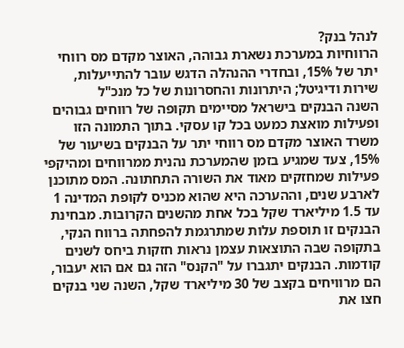לנהל בנק?
הרווחיות במערכת נשארת גבוהה, האוצר מקדם מס רווחי יתר של 15%, ובחדרי ההנהלה הדגש עובר להתייעלות, שירות ודיגיטל; היתרונות והחסרונות של כל מנכ"ל
השנה הבנקים בישראל מסיימים תקופה של רווחים גבוהים ופעילות מואצת כמעט בכל קו עסקי. בתוך התמונה הזו משרד האוצר מקדם מס רווחי יתר על הבנקים בשיעור של 15%, צעד שמגיע בזמן שהמערכת נהנית ממרווחים ומהיקפי פעילות שמחזקים מאוד את השורה התחתונה. המס מתוכנן לארבע שנים, וההערכה היא שהוא מכניס לקופת המדינה 1 עד 1.5 מיליארד שקל בכל אחת מהשנים הקרובות. מבחינת הבנקים זו תוספת עלות שמתרגמת להפחתה ברווח הנקי, בתקופה שבה התוצאות עצמן נראות חזקות ביחס לשנים קודמות. הבנקים יתגברו על "הקנס" הזה גם אם הוא יעבור, הם מרוויחים בקצב של 30 מיליארד שקל, השנה שני בנקים חצו את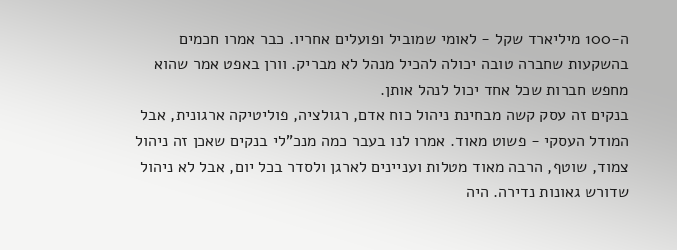ה-100 מיליארד שקל - לאומי שמוביל ופועלים אחריו. כבר אמרו חכמים בהשקעות שחברה טובה יכולה להכיל מנהל לא מבריק. וורן באפט אמר שהוא מחפש חברות שכל אחד יכול לנהל אותן.
בנקים זה עסק קשה מבחינת ניהול כוח אדם, רגולציה, פוליטיקה ארגונית, אבל המודל העסקי - פשוט מאוד. אמרו לנו בעבר כמה מנכ"לי בנקים שאכן זה ניהול צמוד, שוטף, הרבה מאוד מטלות ועניינים לארגן ולסדר בכל יום, אבל לא ניהול שדורש גאונות נדירה. היה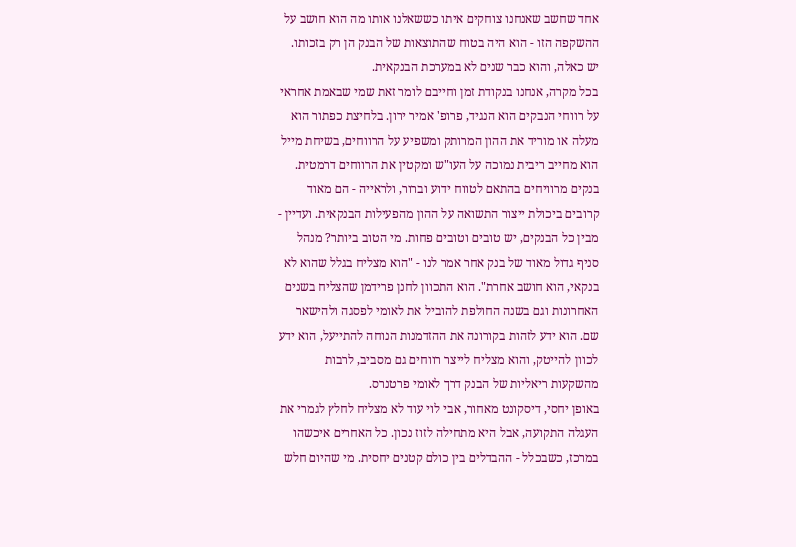אחד שחשב שאנחנו צוחקים איתו כששאלנו אותו מה הוא חושב על ההשקפה הזו - הוא היה בטוח שהתוצאות של הבנק הן רק בזכותו. יש כאלה, והוא כבר שנים לא במערכת הבנקאית.
בכל מקרה, אנחנו בנקודת זמן וחייבם לומר זאת שמי שבאמת אחראי על רווחי הנבקים הוא הנגיד, פרופ' אמיר ירון. בלחיצת כפתור הוא מעלה או מוריד את ההון המרותק ומשפיע על הרווחים, בשיחת מייל הוא מחייב ריבית נמוכה על העו"ש ומקטין את הרווחים דרמטית. בנקים מרוויחים בהתאם לטווח ידוע וברור, ולראייה - הם מאוד קרובים ביכולת ייצור התשואה על ההון מהפעילות הבנקאית. ועדיין - מבין כל הבנקים, יש טובים וטובים פחות. מי הטוב ביותר? מנהל סניף גדול מאוד של בנק אחר אמר לנו - "הוא מצליח בגלל שהוא לא בנקאי, הוא חושב אחרת". הוא התכוון לחנן פרידמן שהצליח בשנים האחרונות וגם בשנה החולפת להוביל את לאומי לפסגה ולהישאר שם. הוא ידע לזהות בקורונה את ההזדמנות הנוחה להתייעל, הוא ידע לכוון להייטק, והוא מצליח לייצר רווחים גם מסביב, לרבות מהשקעות ריאליות של הבנק דרך לאומי פרטנרס.
באופן יחסי, דיסקונט מאחור, אבי לוי עוד לא מצליח לחלץ לגמרי את העגלה התקועה, אבל היא מתחילה לזוז נכון. כל האחרים איכשהו במרכז, כשבכלל - ההבדלים בין כולם קטנים יחסית. מי שהיום חלש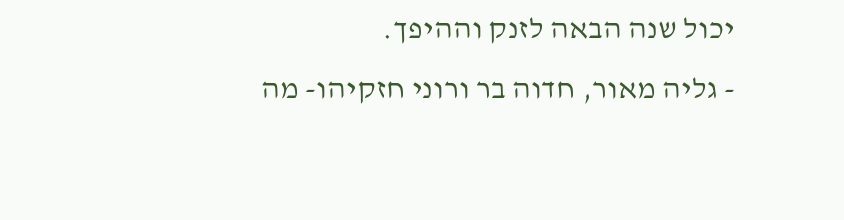יכול שנה הבאה לזנק וההיפך.
- גליה מאור, חדוה בר ורוני חזקיהו- מה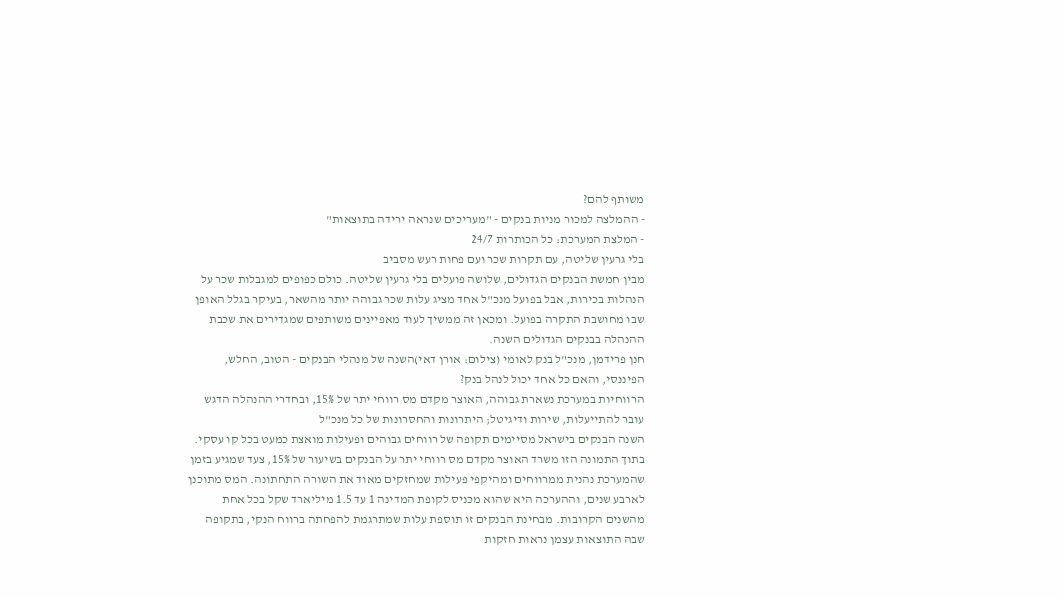משותף להם?
- ההמלצה למכור מניות בנקים - "מעריכים שנראה ירידה בתוצאות"
- המלצת המערכת: כל הכותרות 24/7
בלי גרעין שליטה, עם תקרות שכר ועם פחות רעש מסביב
מבין חמשת הבנקים הגדולים, שלושה פועלים בלי גרעין שליטה. כולם כפופים למגבלות שכר על הנהלות בכירות, אבל בפועל מנכ"ל אחד מציג עלות שכר גבוהה יותר מהשאר, בעיקר בגלל האופן שבו מחושבת התקרה בפועל. ומכאן זה ממשיך לעוד מאפיינים משותפים שמגדירים את שכבת ההנהלה בבנקים הגדולים השנה.
חנן פרידמן, מנכ"ל בנק לאומי (צילום: אורן דאי)השנה של מנהלי הבנקים - הטוב, החלש, הפיננסי, והאם כל אחד יכול לנהל בנק?
הרווחיות במערכת נשארת גבוהה, האוצר מקדם מס רווחי יתר של 15%, ובחדרי ההנהלה הדגש עובר להתייעלות, שירות ודיגיטל; היתרונות והחסרונות של כל מנכ"ל
השנה הבנקים בישראל מסיימים תקופה של רווחים גבוהים ופעילות מואצת כמעט בכל קו עסקי. בתוך התמונה הזו משרד האוצר מקדם מס רווחי יתר על הבנקים בשיעור של 15%, צעד שמגיע בזמן שהמערכת נהנית ממרווחים ומהיקפי פעילות שמחזקים מאוד את השורה התחתונה. המס מתוכנן לארבע שנים, וההערכה היא שהוא מכניס לקופת המדינה 1 עד 1.5 מיליארד שקל בכל אחת מהשנים הקרובות. מבחינת הבנקים זו תוספת עלות שמתרגמת להפחתה ברווח הנקי, בתקופה שבה התוצאות עצמן נראות חזקות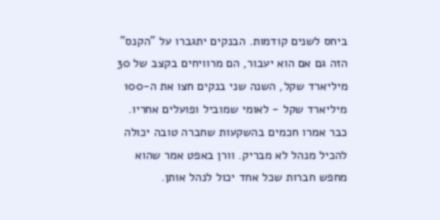ביחס לשנים קודמות. הבנקים יתגברו על "הקנס" הזה גם אם הוא יעבור, הם מרוויחים בקצב של 30 מיליארד שקל, השנה שני בנקים חצו את ה-100 מיליארד שקל - לאומי שמוביל ופועלים אחריו. כבר אמרו חכמים בהשקעות שחברה טובה יכולה להכיל מנהל לא מבריק. וורן באפט אמר שהוא מחפש חברות שכל אחד יכול לנהל אותן.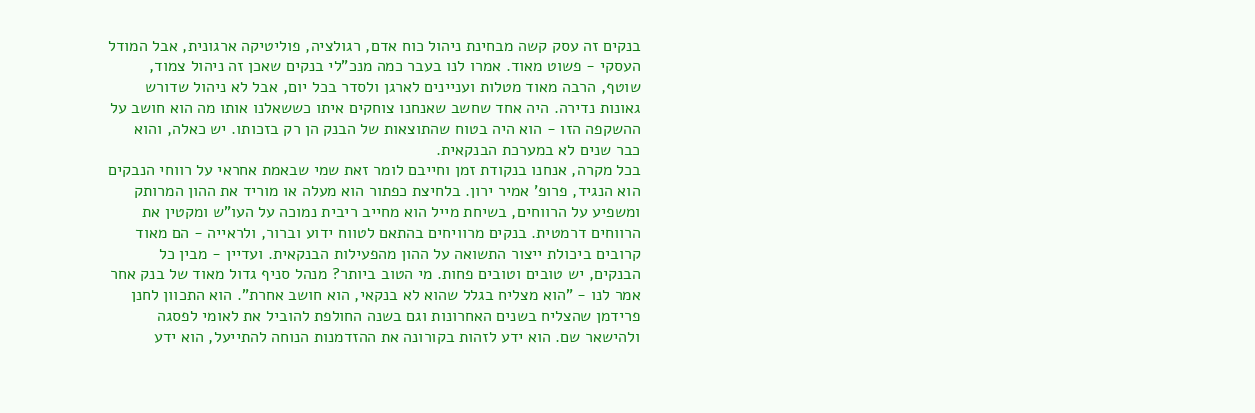בנקים זה עסק קשה מבחינת ניהול כוח אדם, רגולציה, פוליטיקה ארגונית, אבל המודל העסקי - פשוט מאוד. אמרו לנו בעבר כמה מנכ"לי בנקים שאכן זה ניהול צמוד, שוטף, הרבה מאוד מטלות ועניינים לארגן ולסדר בכל יום, אבל לא ניהול שדורש גאונות נדירה. היה אחד שחשב שאנחנו צוחקים איתו כששאלנו אותו מה הוא חושב על ההשקפה הזו - הוא היה בטוח שהתוצאות של הבנק הן רק בזכותו. יש כאלה, והוא כבר שנים לא במערכת הבנקאית.
בכל מקרה, אנחנו בנקודת זמן וחייבם לומר זאת שמי שבאמת אחראי על רווחי הנבקים הוא הנגיד, פרופ' אמיר ירון. בלחיצת כפתור הוא מעלה או מוריד את ההון המרותק ומשפיע על הרווחים, בשיחת מייל הוא מחייב ריבית נמוכה על העו"ש ומקטין את הרווחים דרמטית. בנקים מרוויחים בהתאם לטווח ידוע וברור, ולראייה - הם מאוד קרובים ביכולת ייצור התשואה על ההון מהפעילות הבנקאית. ועדיין - מבין כל הבנקים, יש טובים וטובים פחות. מי הטוב ביותר? מנהל סניף גדול מאוד של בנק אחר אמר לנו - "הוא מצליח בגלל שהוא לא בנקאי, הוא חושב אחרת". הוא התכוון לחנן פרידמן שהצליח בשנים האחרונות וגם בשנה החולפת להוביל את לאומי לפסגה ולהישאר שם. הוא ידע לזהות בקורונה את ההזדמנות הנוחה להתייעל, הוא ידע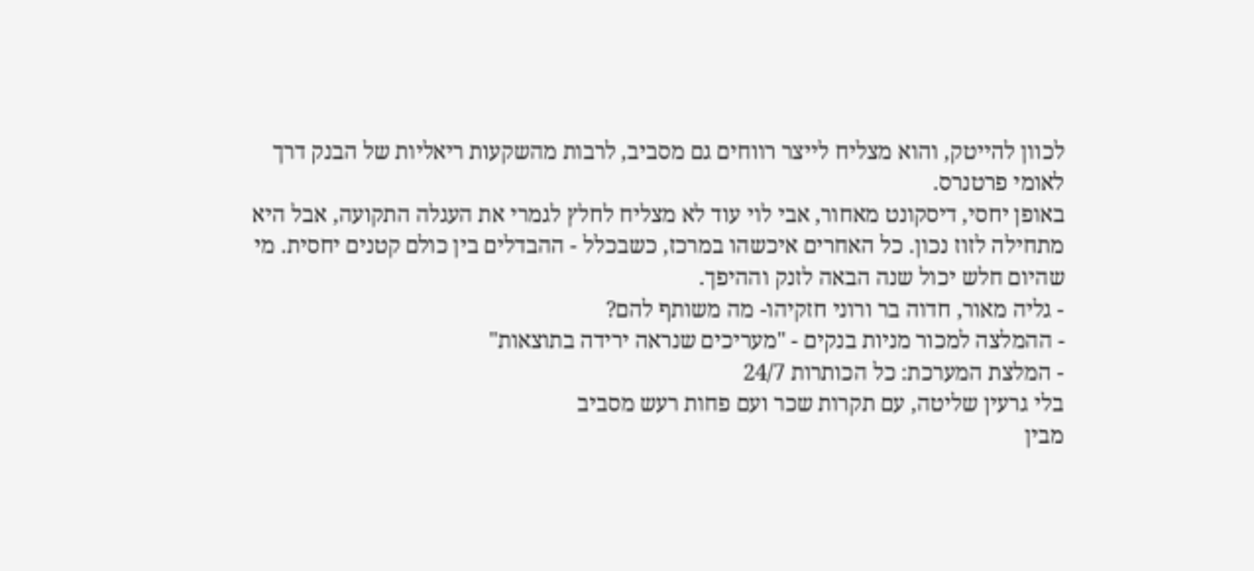לכוון להייטק, והוא מצליח לייצר רווחים גם מסביב, לרבות מהשקעות ריאליות של הבנק דרך לאומי פרטנרס.
באופן יחסי, דיסקונט מאחור, אבי לוי עוד לא מצליח לחלץ לגמרי את העגלה התקועה, אבל היא מתחילה לזוז נכון. כל האחרים איכשהו במרכז, כשבכלל - ההבדלים בין כולם קטנים יחסית. מי שהיום חלש יכול שנה הבאה לזנק וההיפך.
- גליה מאור, חדוה בר ורוני חזקיהו- מה משותף להם?
- ההמלצה למכור מניות בנקים - "מעריכים שנראה ירידה בתוצאות"
- המלצת המערכת: כל הכותרות 24/7
בלי גרעין שליטה, עם תקרות שכר ועם פחות רעש מסביב
מבין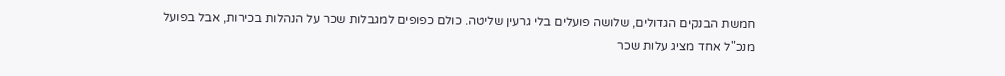חמשת הבנקים הגדולים, שלושה פועלים בלי גרעין שליטה. כולם כפופים למגבלות שכר על הנהלות בכירות, אבל בפועל מנכ"ל אחד מציג עלות שכר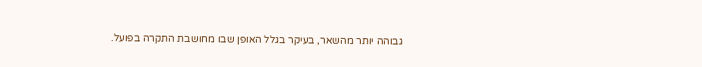גבוהה יותר מהשאר, בעיקר בגלל האופן שבו מחושבת התקרה בפועל.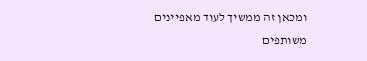ומכאן זה ממשיך לעוד מאפיינים משותפים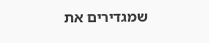שמגדירים את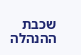שכבת ההנהלה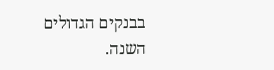בבנקים הגדולים השנה.